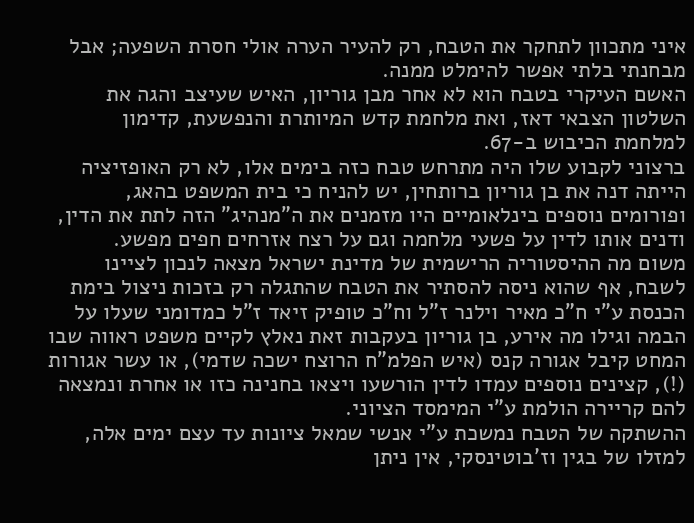איני מתכוון לתחקר את הטבח, רק להעיר הערה אולי חסרת השפעה; אבל מבחנתי בלתי אפשר להימלט ממנה.
האשם העיקרי בטבח הוא לא אחר מבן גוריון, האיש שעיצב והגה את השלטון הצבאי דאז, ואת מלחמת קדש המיותרת והנפשעת, קדימון למלחמת הכיבוש ב-67.
ברצוני לקבוע שלו היה מתרחש טבח כזה בימים אלו, לא רק האופזיציה הייתה דנה את בן גוריון ברותחין, יש להניח כי בית המשפט בהאג, ופורומים נוספים בינלאומיים היו מזמנים את ה"מנהיג" הזה לתת את הדין, ודנים אותו לדין על פשעי מלחמה וגם על רצח אזרחים חפים מפשע.
משום מה ההיסטוריה הרישמית של מדינת ישראל מצאה לנכון לציינו לשבח, אף שהוא ניסה להסתיר את הטבח שהתגלה רק בזכות ניצול בימת הכנסת ע"י ח"כ מאיר וילנר ז"ל וח"כ טופיק זיאד ז"ל כמדומני שעלו על הבמה וגילו מה אירע, בן גוריון בעקבות זאת נאלץ לקיים משפט ראווה שבו המחט קיבל אגורה קנס (איש הפלמ"ח הרוצח ישכה שדמי), או עשר אגורות (!), קצינים נוספים עמדו לדין הורשעו ויצאו בחנינה כזו או אחרת ונמצאה להם קריירה הולמת ע"י המימסד הציוני.
ההשתקה של הטבח נמשכת ע"י אנשי שמאל ציונות עד עצם ימים אלה, למזלו של בגין וז'בוטינסקי, אין ניתן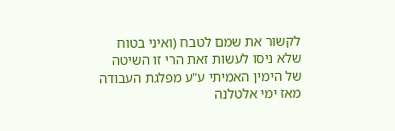לקשור את שמם לטבח (ואיני בטוח שלא ניסו לעשות זאת הרי זו השיטה של הימין האמיתי ע"ע מפלגת העבודה מאז ימי אלטלנה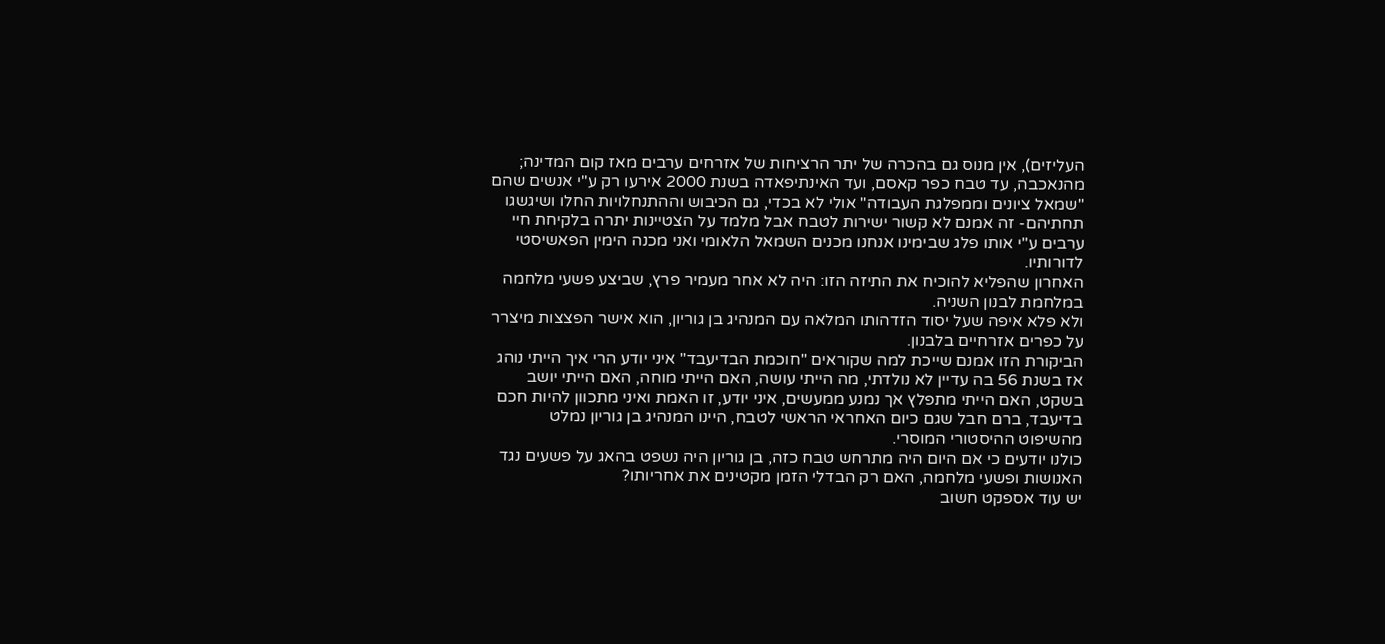העליזים), אין מנוס גם בהכרה של יתר הרציחות של אזרחים ערבים מאז קום המדינה; מהנאכבה, עד טבח כפר קאסם, ועד האינתיפאדה בשנת 2000 אירעו רק ע"י אנשים שהם "שמאל ציונים וממפלגת העבודה" אולי לא בכדי, גם הכיבוש וההתנחלויות החלו ושיגשגו תחתיהם- זה אמנם לא קשור ישירות לטבח אבל מלמד על הצטיינות יתרה בלקיחת חיי ערבים ע"י אותו פלג שבימינו אנחנו מכנים השמאל הלאומי ואני מכנה הימין הפאשיסטי לדורותיו.
האחרון שהפליא להוכיח את התיזה הזו: היה לא אחר מעמיר פרץ, שביצע פשעי מלחמה במלחמת לבנון השניה.
ולא פלא איפה שעל יסוד הזדהותו המלאה עם המנהיג בן גוריון, הוא אישר הפצצות מיצרר על כפרים אזרחיים בלבנון.
הביקורת הזו אמנם שייכת למה שקוראים "חוכמת הבדיעבד" איני יודע הרי איך הייתי נוהג אז בשנת 56 בה עדיין לא נולדתי, מה הייתי עושה, האם הייתי מוחה, האם הייתי יושב בשקט, האם הייתי מתפלץ אך נמנע ממעשים, איני יודע, זו האמת ואיני מתכוון להיות חכם בדיעבד, ברם חבל שגם כיום האחראי הראשי לטבח, היינו המנהיג בן גוריון נמלט מהשיפוט ההיסטורי המוסרי.
כולנו יודעים כי אם היום היה מתרחש טבח כזה, בן גוריון היה נשפט בהאג על פשעים נגד האנושות ופשעי מלחמה, האם רק הבדלי הזמן מקטינים את אחריותו?
יש עוד אספקט חשוב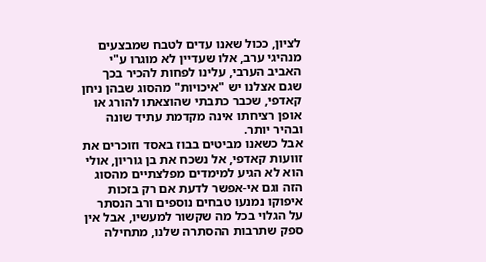לציון, ככול שאנו עדים לטבח שמבצעים מנהיגי ערב, אלו שעדיין לא מוגרו ע"י האביב הערבי, עלינו לפחות להכיר בכך שגם אצלנו יש "איכויות" מהסוג שבהן ניחן קאדפי, שכבר כתבתי שהוצאתו להורג או אופן רציחתו אינה מקדמת עתיד שונה ובהיר יותר.
אבל כשאנו מביטים בבוז באסד וזוכרים את זוועות קאדפי, אל נשכח את בן גוריון, אולי הוא לא הגיע למימדים מפלצתיים מהסוג הזה וגם אי-אפשר לדעת אם רק בזכות איפוקו נמנעו טבחים נוספים ורב הנסתר על הגלוי בכל מה שקשור למעשיו, אבל אין ספק שתרבות ההסתרה שלנו, מתחילה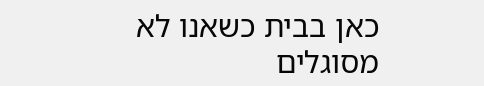כאן בבית כשאנו לא מסוגלים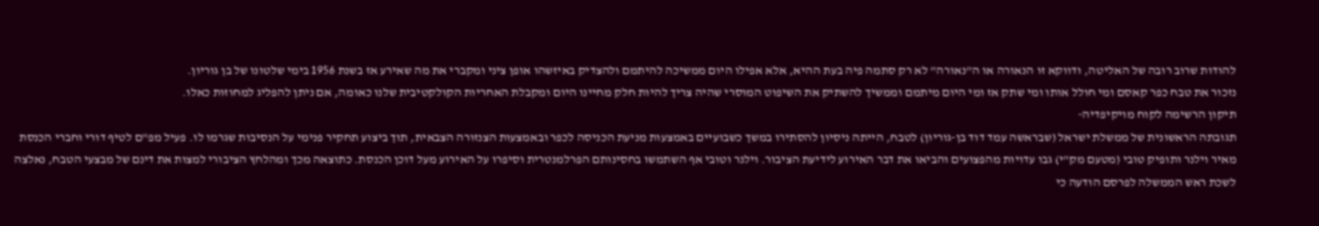להודות שרוב רובה של האליטה, ודווקא זו הנאורה או ה"נאורה" לא רק סתמה פיה בעת ההיא, אלא אפילו היום ממשיכה להיתמם ולהצדיק באיזשהו אופן ציני ומקברי את מה שאירע אז בשנת 1956 בימי שלטונו של בן גוריון.
נזכור את טבח כפר קאסם ומי חולל אותו ומי שתק אז ומי היום מיתמם וממשיך להשתיק את השיפוט המוסרי שהיה צריך להיות חלק מחיינו היום ומקבלת האחריות הקולקטיבית שלנו כאומה, אם ניתן להפליג למחוזות כאלו.
תיקון הרשימה לקוח מויקיפדיה-
תגובתה הראשונית של ממשלת ישראל (שבראשה עמד דוד בן-גוריון) לטבח, הייתה ניסיון להסתירו במשך כשבועיים באמצעות מניעת הכניסה לכפר ובאמצעות הצנזורה הצבאית, תוך ביצוע תחקיר פנימי על הנסיבות שגרמו לו. פעיל מפ"ם לטיף דורי וחברי הכנסת מאיר וילנר ותופיק טובי (מטעם מק"י) גבו עדויות מהפצועים והביאו את דבר האירוע לידיעת הציבור. וילנר וטובי אף השתמשו בחסינותם הפרלמנטרית וסיפרו על האירוע מעל דוכן הכנסת. כתוצאה מכך ומהלחץ הציבורי למצות את דינם של מבצעי הטבח, נאלצה לשכת ראש הממשלה לפרסם הודעה כי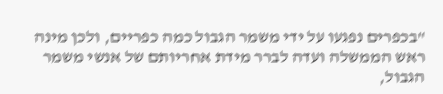"בכפרים נפגעו על ידי משמר הגבול כמה כפריים, ולכן מינה ראש הממשלה ועדה לברר מידת אחריותם של אנשי משמר הגבול,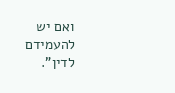ואם יש להעמידם לדין".